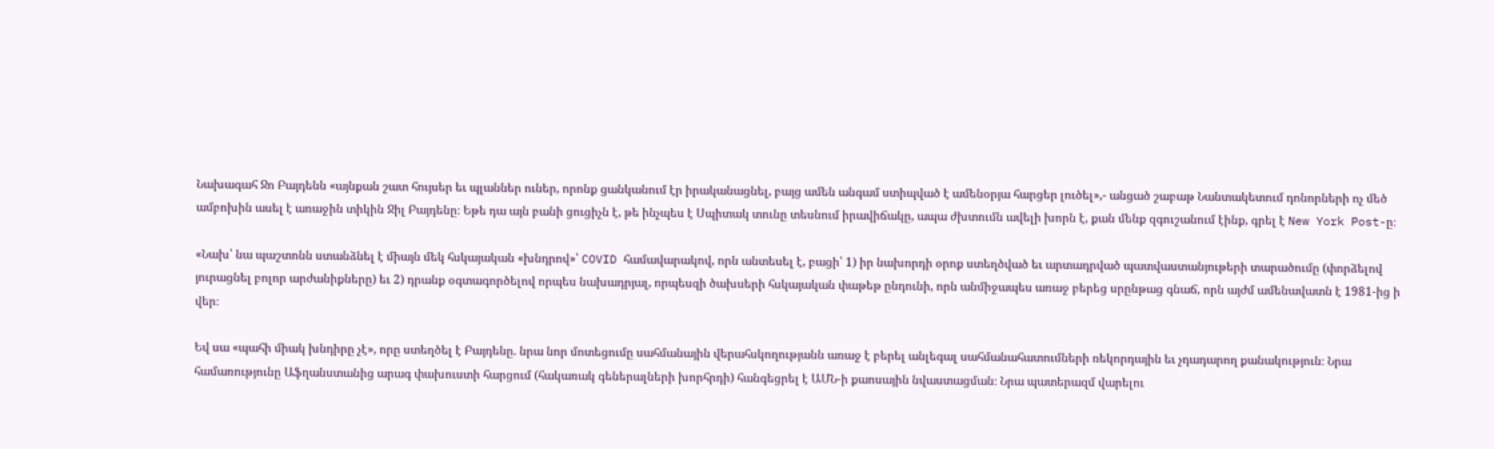Նախագահ Ջո Բայդենն «այնքան շատ հույսեր եւ պլաններ ուներ, որոնք ցանկանում էր իրականացնել, բայց ամեն անգամ ստիպված է ամենօրյա հարցեր լուծել»,- անցած շաբաթ Նանտակետում դոնորների ոչ մեծ ամբոխին ասել է առաջին տիկին Ջիլ Բայդենը։ Եթե դա այն բանի ցուցիչն է, թե ինչպես է Սպիտակ տունը տեսնում իրավիճակը, ապա ժխտումն ավելի խորն է, քան մենք զգուշանում էինք, գրել է New York Post-ը։

«Նախ՝ նա պաշտոնն ստանձնել է միայն մեկ հսկայական «խնդրով»՝ COVID համավարակով, որն անտեսել է, բացի՝ 1) իր նախորդի օրոք ստեղծված եւ արտադրված պատվաստանյութերի տարածումը (փորձելով յուրացնել բոլոր արժանիքները) եւ 2) դրանք օգտագործելով որպես նախադրյալ, որպեսզի ծախսերի հսկայական փաթեթ ընդունի, որն անմիջապես առաջ բերեց սրընթաց գնաճ, որն այժմ ամենավատն է 1981-ից ի վեր։

Եվ սա «պահի միակ խնդիրը չէ», որը ստեղծել է Բայդենը. նրա նոր մոտեցումը սահմանային վերահսկողությանն առաջ է բերել անլեգալ սահմանահատումների ռեկորդային եւ չդադարող քանակություն։ Նրա համառությունը Աֆղանստանից արագ փախուստի հարցում (հակառակ գեներալների խորհրդի) հանգեցրել է ԱՄՆ-ի քաոսային նվաստացման։ Նրա պատերազմ վարելու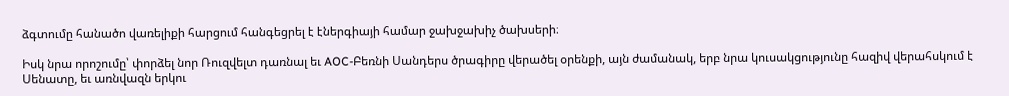ձգտումը հանածո վառելիքի հարցում հանգեցրել է էներգիայի համար ջախջախիչ ծախսերի։

Իսկ նրա որոշումը՝ փորձել նոր Ռուզվելտ դառնալ եւ AOC-Բեռնի Սանդերս ծրագիրը վերածել օրենքի, այն ժամանակ, երբ նրա կուսակցությունը հազիվ վերահսկում է Սենատը, եւ առնվազն երկու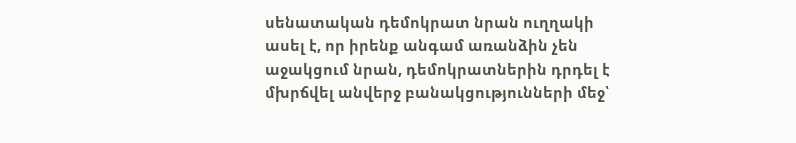սենատական դեմոկրատ նրան ուղղակի ասել է, որ իրենք անգամ առանձին չեն աջակցում նրան, դեմոկրատներին դրդել է մխրճվել անվերջ բանակցությունների մեջ՝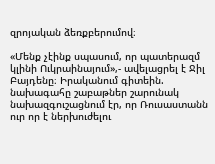զրոյական ձեռքբերումով։

«Մենք չէինք սպասում, որ պատերազմ կլինի Ուկրաինայում»,- ավելացրել է Ջիլ Բայդենը։ Իրականում գիտեին. նախագահը շաբաթներ շարունակ նախազգուշացնում էր, որ Ռուսաստանն ուր որ է ներխուժելու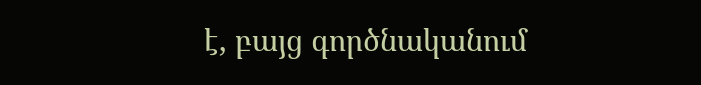է, բայց գործնականում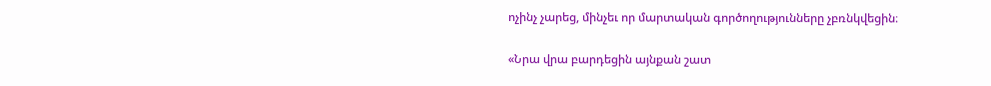ոչինչ չարեց, մինչեւ որ մարտական գործողությունները չբռնկվեցին։

«Նրա վրա բարդեցին այնքան շատ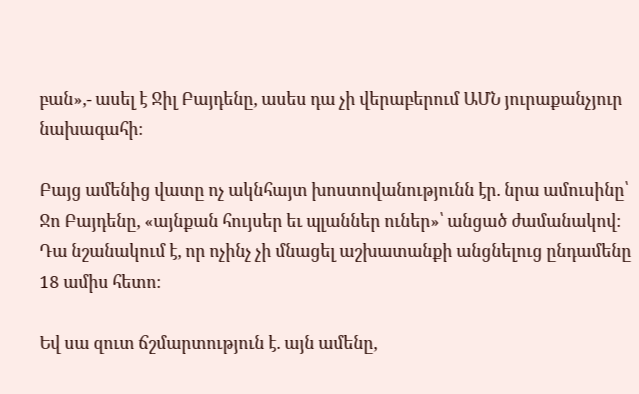բան»,- ասել է Ջիլ Բայդենը, ասես դա չի վերաբերում ԱՄՆ յուրաքանչյուր նախագահի։

Բայց ամենից վատը ոչ ակնհայտ խոստովանությունն էր. նրա ամուսինը՝ Ջո Բայդենը, «այնքան հույսեր եւ պլաններ ուներ»՝ անցած ժամանակով։ Դա նշանակում է, որ ոչինչ չի մնացել աշխատանքի անցնելուց ընդամենը 18 ամիս հետո։

Եվ սա զուտ ճշմարտություն է. այն ամենը,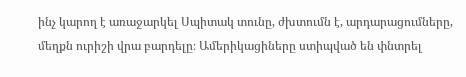ինչ կարող է առաջարկել Սպիտակ տունը, ժխտումն է, արդարացումները, մեղքն ուրիշի վրա բարդելը։ Ամերիկացիները ստիպված են փնտրել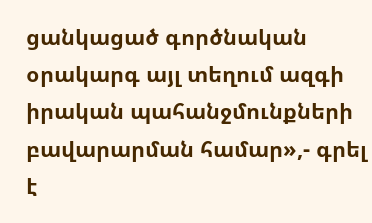ցանկացած գործնական օրակարգ այլ տեղում ազգի իրական պահանջմունքների բավարարման համար»,- գրել է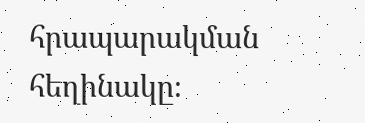հրապարակման հեղինակը։